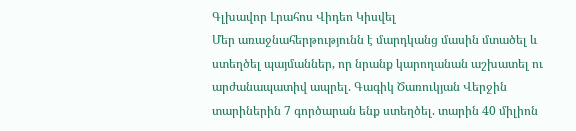Գլխավոր Լրահոս Վիդեո Կիսվել
Մեր առաջնահերթությունն է մարդկանց մասին մտածել և ստեղծել պայմաններ, որ նրանք կարողանան աշխատել ու արժանապատիվ ապրել. Գագիկ Ծառուկյան Վերջին տարիներին 7 գործարան ենք ստեղծել. տարին 40 միլիոն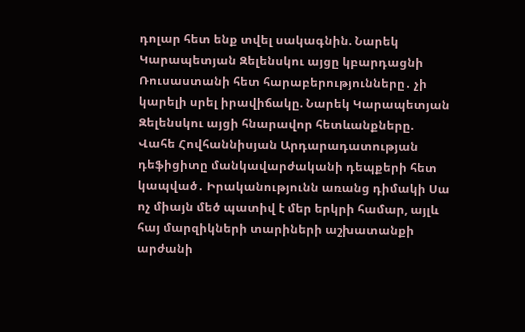դոլար հետ ենք տվել սակագնին. Նարեկ Կարապետյան Զելենսկու այցը կբարդացնի Ռուսաստանի հետ հարաբերությունները․ չի կարելի սրել իրավիճակը. Նարեկ Կարապետյան Զելենսկու այցի հնարավոր հետևանքները. Վահե Հովհաննիսյան Արդարադատության դեֆիցիտը մանկավարժականի դեպքերի հետ կապված․ Իրականությունն առանց դիմակի Սա ոչ միայն մեծ պատիվ է մեր երկրի համար, այլև հայ մարզիկների տարիների աշխատանքի արժանի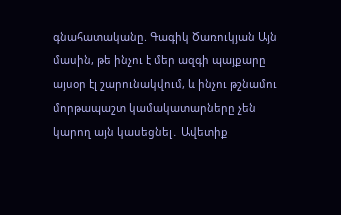գնահատականը. Գագիկ Ծառուկյան Այն մասին, թե ինչու է մեր ազգի պայքարը այսօր էլ շարունակվում, և ինչու թշնամու մորթապաշտ կամակատարները չեն կարող այն կասեցնել․ Ավետիք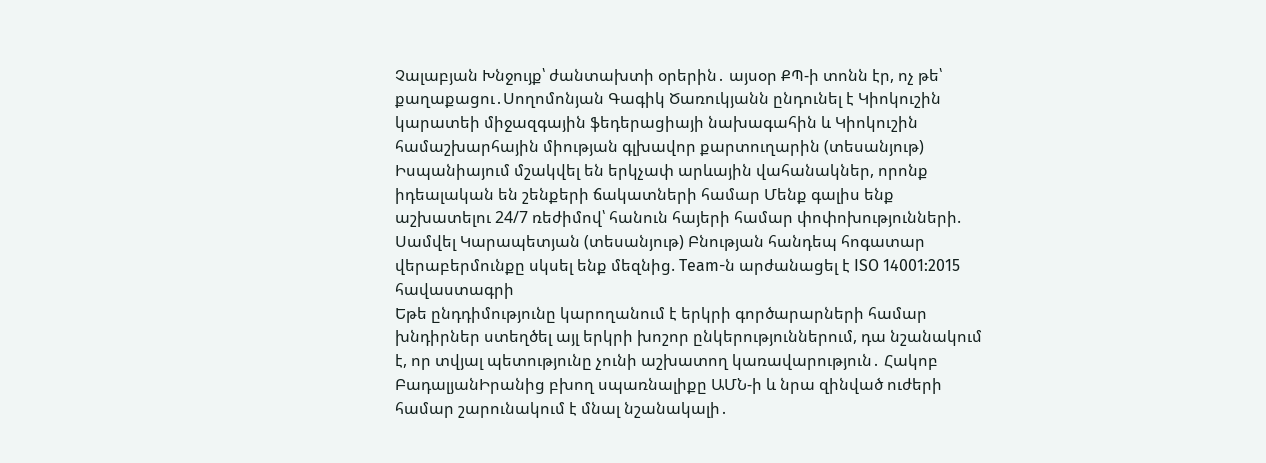Չալաբյան Խնջույք՝ ժանտախտի օրերին․ այսօր ՔՊ-ի տոնն էր, ոչ թե՝ քաղաքացու․Սողոմոնյան Գագիկ Ծառուկյանն ընդունել է Կիոկուշին կարատեի միջազգային ֆեդերացիայի նախագահին և Կիոկուշին համաշխարհային միության գլխավոր քարտուղարին (տեսանյութ) Իսպանիայում մշակվել են երկչափ արևային վահանակներ, որոնք իդեալական են շենքերի ճակատների համար Մենք գալիս ենք աշխատելու 24/7 ռեժիմով՝ հանուն հայերի համար փոփոխությունների. Սամվել Կարապետյան (տեսանյութ) Բնության հանդեպ հոգատար վերաբերմունքը սկսել ենք մեզնից. Team-ն արժանացել է ISO 14001:2015 հավաստագրի
Եթե ընդդիմությունը կարողանում է երկրի գործարարների համար խնդիրներ ստեղծել այլ երկրի խոշոր ընկերություններում, դա նշանակում է, որ տվյալ պետությունը չունի աշխատող կառավարություն․ Հակոբ ԲադալյանԻրանից բխող սպառնալիքը ԱՄՆ-ի և նրա զինված ուժերի համար շարունակում է մնալ նշանակալի․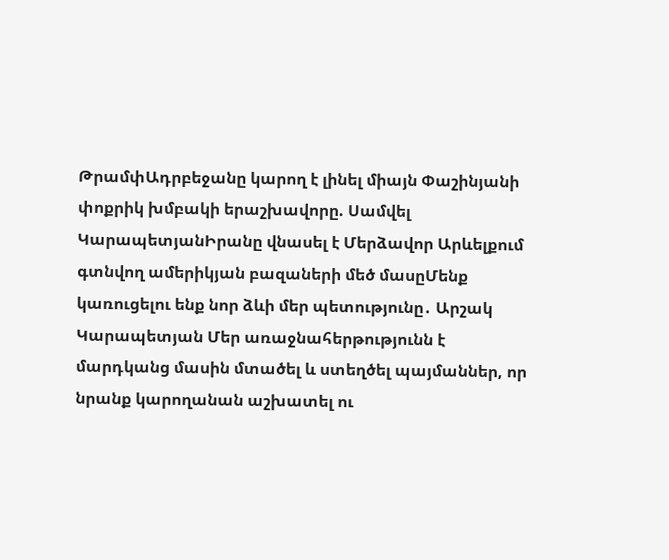ԹրամփԱդրբեջանը կարող է լինել միայն Փաշինյանի փոքրիկ խմբակի երաշխավորը. Սամվել ԿարապետյանԻրանը վնասել է Մերձավոր Արևելքում գտնվող ամերիկյան բազաների մեծ մասըՄենք կառուցելու ենք նոր ձևի մեր պետությունը․ Արշակ Կարապետյան Մեր առաջնահերթությունն է մարդկանց մասին մտածել և ստեղծել պայմաններ, որ նրանք կարողանան աշխատել ու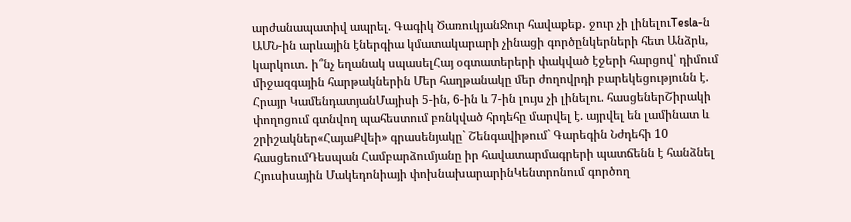արժանապատիվ ապրել. Գագիկ ԾառուկյանՋուր հավաքեք․ ջուր չի լինելուTesla-ն ԱՄՆ-ին արևային էներգիա կմատակարարի չինացի գործընկերների հետ Անձրև, կարկուտ․ ի՞նչ եղանակ սպասելՀայ օգտատերերի փակված էջերի հարցով՝ դիմում միջազգային հարթակներին Մեր հաղթանակը մեր ժողովրդի բարեկեցությունն է. Հրայր ԿամենդատյանՄայիսի 5-ին, 6-ին և 7-ին լույս չի լինելու. հասցեներՇիրակի փողոցում գտնվող պահեստում բռնկված հրդեհը մարվել է. այրվել են լամինատ և շրիշակներ«ՀայաՔվեի» գրասենյակը` Շենգավիթում` Գարեգին Նժդեհի 10 հասցեումԴեսպան Համբարձումյանը իր հավատարմագրերի պատճենն է հանձնել Հյուսիսային Մակեդոնիայի փոխնախարարինԿենտրոնում գործող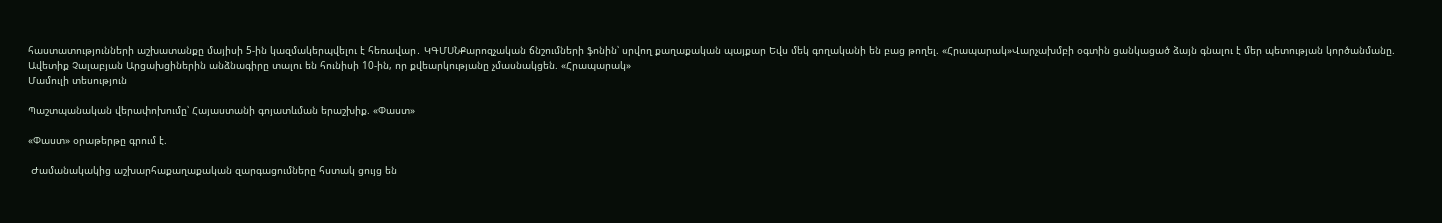հաստատությունների աշխատանքը մայիսի 5-ին կազմակերպվելու է հեռավար․ ԿԳՄՍՆՔարոզչական ճնշումների ֆոնին՝ սրվող քաղաքական պայքար Եվս մեկ գողականի են բաց թողել. «Հրապարակ»Վարչախմբի օգտին ցանկացած ձայն գնալու է մեր պետության կործանմանը. Ավետիք Չալաբյան Արցախցիներին անձնագիրը տալու են հունիսի 10-ին, որ քվեարկությանը չմասնակցեն. «Հրապարակ»
Մամուլի տեսություն

Պաշտպանական վերափոխումը՝ Հայաստանի գոյատևման երաշխիք. «Փաստ»

«Փաստ» օրաթերթը գրում է.

 Ժամանակակից աշխարհաքաղաքական զարգացումները հստակ ցույց են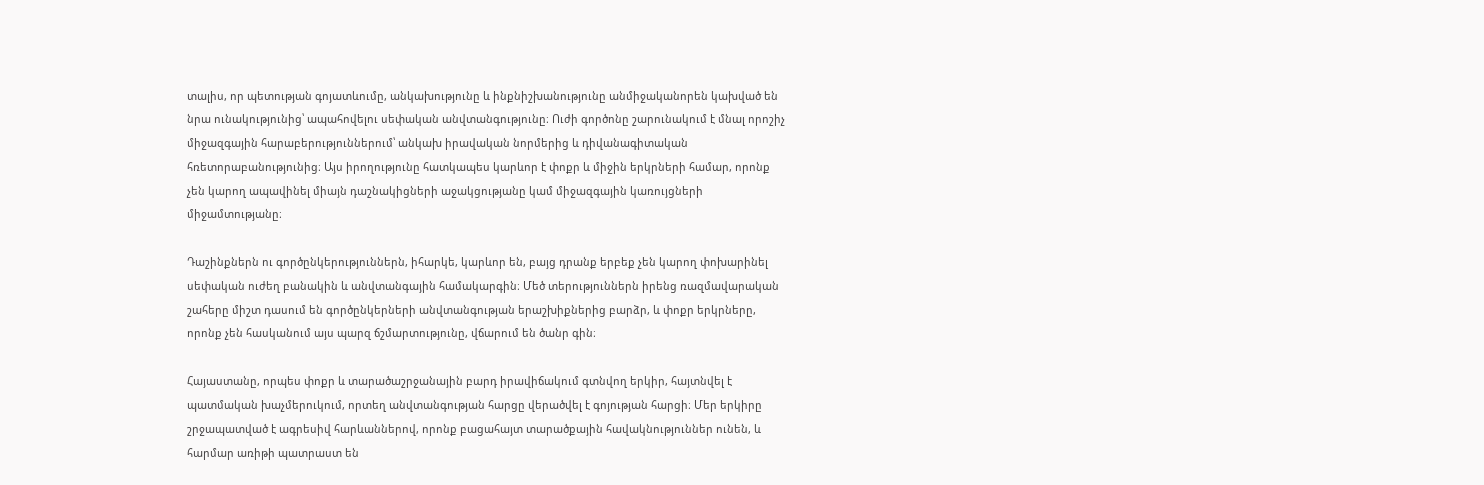տալիս, որ պետության գոյատևումը, անկախությունը և ինքնիշխանությունը անմիջականորեն կախված են նրա ունակությունից՝ ապահովելու սեփական անվտանգությունը։ Ուժի գործոնը շարունակում է մնալ որոշիչ միջազգային հարաբերություններում՝ անկախ իրավական նորմերից և դիվանագիտական հռետորաբանությունից։ Այս իրողությունը հատկապես կարևոր է փոքր և միջին երկրների համար, որոնք չեն կարող ապավինել միայն դաշնակիցների աջակցությանը կամ միջազգային կառույցների միջամտությանը։

Դաշինքներն ու գործընկերություններն, իհարկե, կարևոր են, բայց դրանք երբեք չեն կարող փոխարինել սեփական ուժեղ բանակին և անվտանգային համակարգին։ Մեծ տերություններն իրենց ռազմավարական շահերը միշտ դասում են գործընկերների անվտանգության երաշխիքներից բարձր, և փոքր երկրները, որոնք չեն հասկանում այս պարզ ճշմարտությունը, վճարում են ծանր գին։

Հայաստանը, որպես փոքր և տարածաշրջանային բարդ իրավիճակում գտնվող երկիր, հայտնվել է պատմական խաչմերուկում, որտեղ անվտանգության հարցը վերածվել է գոյության հարցի։ Մեր երկիրը շրջապատված է ագրեսիվ հարևաններով, որոնք բացահայտ տարածքային հավակնություններ ունեն, և հարմար առիթի պատրաստ են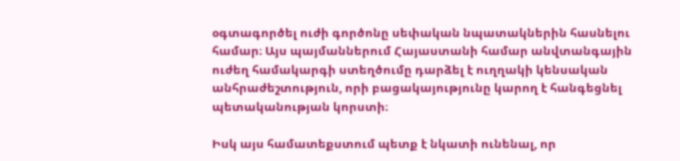օգտագործել ուժի գործոնը սեփական նպատակներին հասնելու համար։ Այս պայմաններում Հայաստանի համար անվտանգային ուժեղ համակարգի ստեղծումը դարձել է ուղղակի կենսական անհրաժեշտություն, որի բացակայությունը կարող է հանգեցնել պետականության կորստի։

Իսկ այս համատեքստում պետք է նկատի ունենալ, որ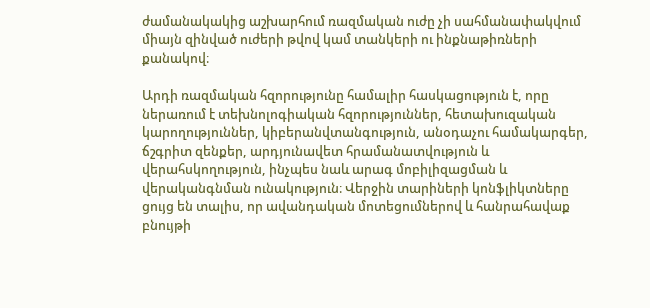ժամանակակից աշխարհում ռազմական ուժը չի սահմանափակվում միայն զինված ուժերի թվով կամ տանկերի ու ինքնաթիռների քանակով։

Արդի ռազմական հզորությունը համալիր հասկացություն է, որը ներառում է տեխնոլոգիական հզորություններ, հետախուզական կարողություններ, կիբերանվտանգություն, անօդաչու համակարգեր, ճշգրիտ զենքեր, արդյունավետ հրամանատվություն և վերահսկողություն, ինչպես նաև արագ մոբիլիզացման և վերականգնման ունակություն։ Վերջին տարիների կոնֆլիկտները ցույց են տալիս, որ ավանդական մոտեցումներով և հանրահավաք բնույթի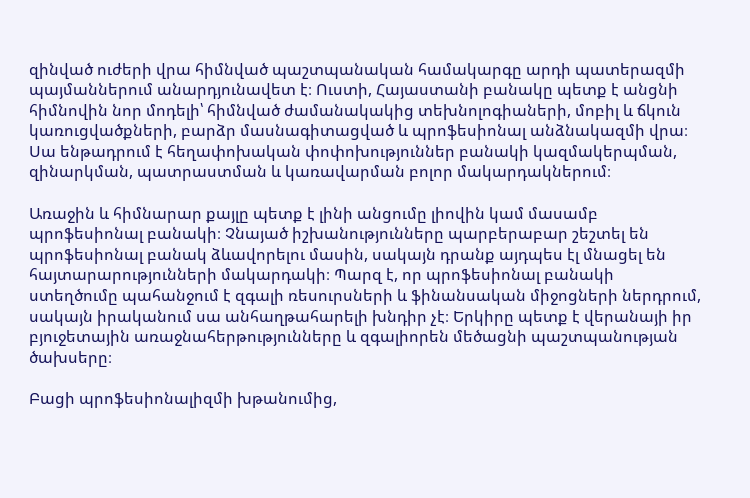զինված ուժերի վրա հիմնված պաշտպանական համակարգը արդի պատերազմի պայմաններում անարդյունավետ է։ Ուստի, Հայաստանի բանակը պետք է անցնի հիմնովին նոր մոդելի՝ հիմնված ժամանակակից տեխնոլոգիաների, մոբիլ և ճկուն կառուցվածքների, բարձր մասնագիտացված և պրոֆեսիոնալ անձնակազմի վրա։ Սա ենթադրում է հեղափոխական փոփոխություններ բանակի կազմակերպման, զինարկման, պատրաստման և կառավարման բոլոր մակարդակներում։

Առաջին և հիմնարար քայլը պետք է լինի անցումը լիովին կամ մասամբ պրոֆեսիոնալ բանակի։ Չնայած իշխանությունները պարբերաբար շեշտել են պրոֆեսիոնալ բանակ ձևավորելու մասին, սակայն դրանք այդպես էլ մնացել են հայտարարությունների մակարդակի։ Պարզ է, որ պրոֆեսիոնալ բանակի ստեղծումը պահանջում է զգալի ռեսուրսների և ֆինանսական միջոցների ներդրում, սակայն իրականում սա անհաղթահարելի խնդիր չէ։ Երկիրը պետք է վերանայի իր բյուջետային առաջնահերթությունները և զգալիորեն մեծացնի պաշտպանության ծախսերը։

Բացի պրոֆեսիոնալիզմի խթանումից,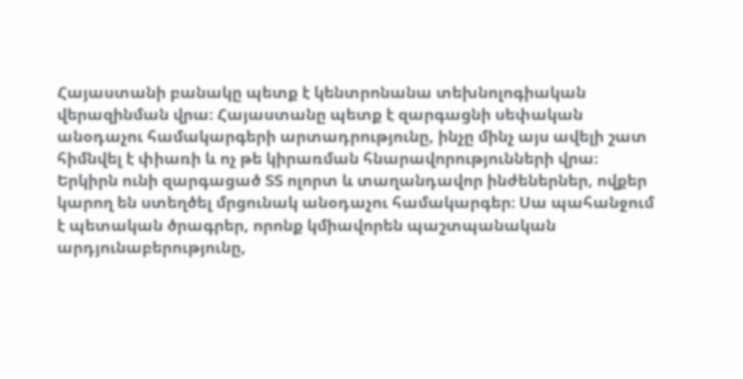Հայաստանի բանակը պետք է կենտրոնանա տեխնոլոգիական վերազինման վրա։ Հայաստանը պետք է զարգացնի սեփական անօդաչու համակարգերի արտադրությունը, ինչը մինչ այս ավելի շատ հիմնվել է փիառի և ոչ թե կիրառման հնարավորությունների վրա։ Երկիրն ունի զարգացած ՏՏ ոլորտ և տաղանդավոր ինժեներներ, ովքեր կարող են ստեղծել մրցունակ անօդաչու համակարգեր։ Սա պահանջում է պետական ծրագրեր, որոնք կմիավորեն պաշտպանական արդյունաբերությունը,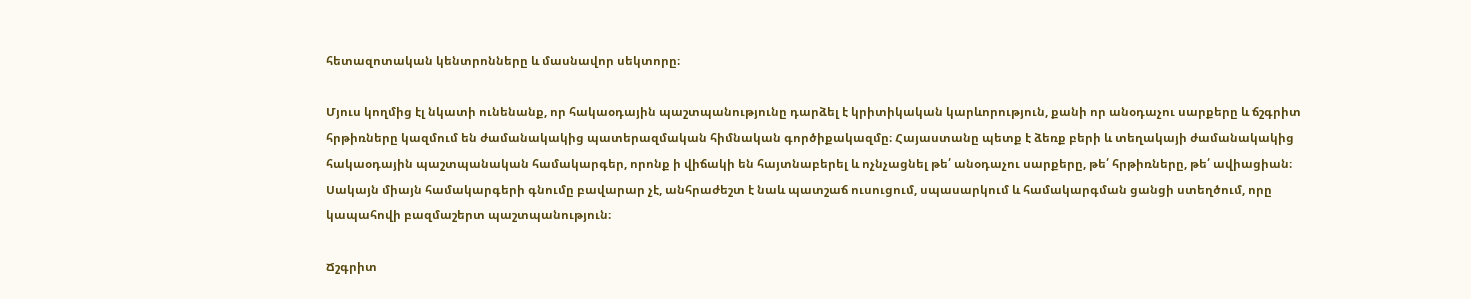հետազոտական կենտրոնները և մասնավոր սեկտորը։

Մյուս կողմից էլ նկատի ունենանք, որ հակաօդային պաշտպանությունը դարձել է կրիտիկական կարևորություն, քանի որ անօդաչու սարքերը և ճշգրիտ հրթիռները կազմում են ժամանակակից պատերազմական հիմնական գործիքակազմը։ Հայաստանը պետք է ձեռք բերի և տեղակայի ժամանակակից հակաօդային պաշտպանական համակարգեր, որոնք ի վիճակի են հայտնաբերել և ոչնչացնել թե՛ անօդաչու սարքերը, թե՛ հրթիռները, թե՛ ավիացիան։ Սակայն միայն համակարգերի գնումը բավարար չէ, անհրաժեշտ է նաև պատշաճ ուսուցում, սպասարկում և համակարգման ցանցի ստեղծում, որը կապահովի բազմաշերտ պաշտպանություն։

Ճշգրիտ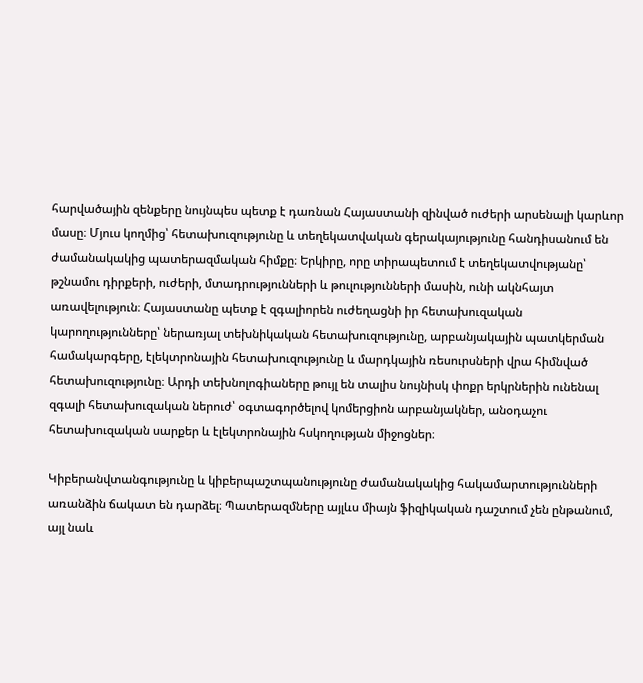հարվածային զենքերը նույնպես պետք է դառնան Հայաստանի զինված ուժերի արսենալի կարևոր մասը։ Մյուս կողմից՝ հետախուզությունը և տեղեկատվական գերակայությունը հանդիսանում են ժամանակակից պատերազմական հիմքը։ Երկիրը, որը տիրապետում է տեղեկատվությանը՝ թշնամու դիրքերի, ուժերի, մտադրությունների և թուլությունների մասին, ունի ակնհայտ առավելություն։ Հայաստանը պետք է զգալիորեն ուժեղացնի իր հետախուզական կարողությունները՝ ներառյալ տեխնիկական հետախուզությունը, արբանյակային պատկերման համակարգերը, էլեկտրոնային հետախուզությունը և մարդկային ռեսուրսների վրա հիմնված հետախուզությունը։ Արդի տեխնոլոգիաները թույլ են տալիս նույնիսկ փոքր երկրներին ունենալ զգալի հետախուզական ներուժ՝ օգտագործելով կոմերցիոն արբանյակներ, անօդաչու հետախուզական սարքեր և էլեկտրոնային հսկողության միջոցներ։

Կիբերանվտանգությունը և կիբերպաշտպանությունը ժամանակակից հակամարտությունների առանձին ճակատ են դարձել։ Պատերազմները այլևս միայն ֆիզիկական դաշտում չեն ընթանում, այլ նաև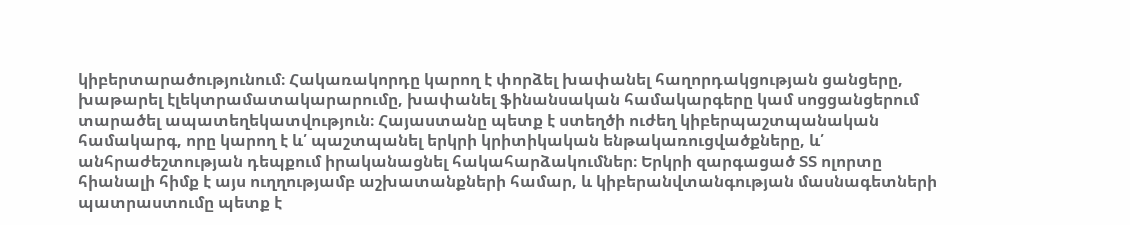կիբերտարածությունում։ Հակառակորդը կարող է փորձել խափանել հաղորդակցության ցանցերը, խաթարել էլեկտրամատակարարումը, խափանել ֆինանսական համակարգերը կամ սոցցանցերում տարածել ապատեղեկատվություն։ Հայաստանը պետք է ստեղծի ուժեղ կիբերպաշտպանական համակարգ, որը կարող է և՛ պաշտպանել երկրի կրիտիկական ենթակառուցվածքները, և՛ անհրաժեշտության դեպքում իրականացնել հակահարձակումներ։ Երկրի զարգացած ՏՏ ոլորտը հիանալի հիմք է այս ուղղությամբ աշխատանքների համար, և կիբերանվտանգության մասնագետների պատրաստումը պետք է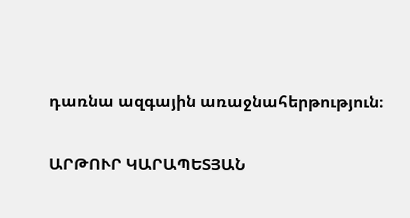դառնա ազգային առաջնահերթություն։

ԱՐԹՈՒՐ ԿԱՐԱՊԵՏՅԱՆ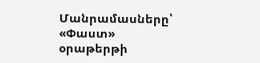Մանրամասները՝ «Փաստ» օրաթերթի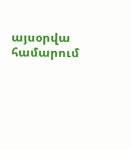այսօրվա համարում